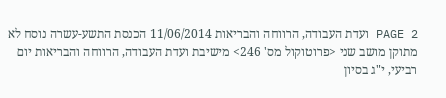PAGE 2 ועדת העבודה, הרווחה והבריאות 11/06/2014 הכנסת התשע-עשרה נוסח לא מתוקן מושב שני <פרוטוקול מס' 246> מישיבת ועדת העבודה, הרווחה והבריאות יום רביעי, י"ג בסיון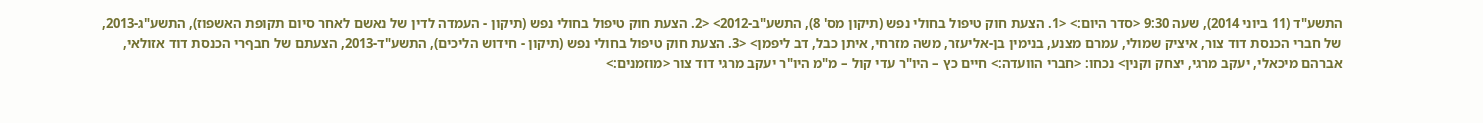התשע"ד (11 ביוני 2014), שעה 9:30 <סדר היום:> <1. הצעת חוק טיפול בחולי נפש (תיקון מס' 8), התשע"ב-2012> <2. הצעת חוק טיפול בחולי נפש (תיקון - העמדה לדין של נאשם לאחר סיום תקופת האשפוז), התשע"ג-2013, של חברי הכנסת דוד צור, איציק שמולי, עמרם מצנע, בנימין בן-אליעזר, משה מזרחי, איתן כבל, דב ליפמן> <3. הצעת חוק טיפול בחולי נפש (תיקון - חידוש הליכים), התשע"ד-2013, הצעתם של חבףרי הכנסת דוד אזולאי, אברהם מיכאלי, יעקב מרגי, יצחק וקנין> נכחו: <חברי הוועדה:> חיים כץ – היו"ר עדי קול – מ"מ היו"ר יעקב מרגי דוד צור <מוזמנים:>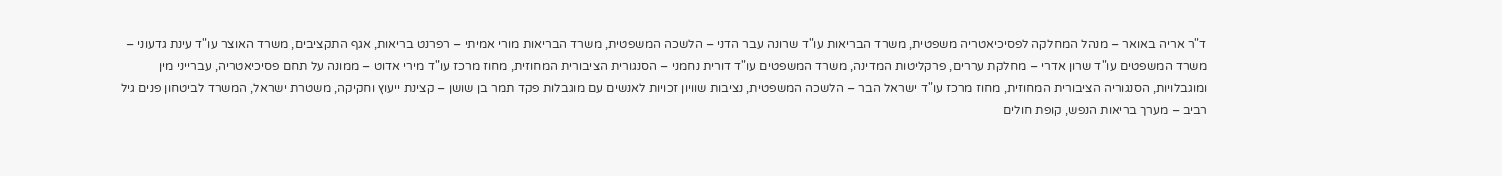ד"ר אריה באואר – מנהל המחלקה לפסיכיאטריה משפטית, משרד הבריאות עו"ד שרונה עבר הדני – הלשכה המשפטית, משרד הבריאות מורי אמיתי – רפרנט בריאות, אגף התקציבים, משרד האוצר עו"ד עינת גדעוני – משרד המשפטים עו"ד שרון אדרי – מחלקת עררים, פרקליטות המדינה, משרד המשפטים עו"ד דורית נחמני – הסנגורית הציבורית המחוזית, מחוז מרכז עו"ד מירי אדוט – ממונה על תחם פסיכיאטריה, עברייני מין ומוגבלויות, הסנגוריה הציבורית המחוזית, מחוז מרכז עו"ד ישראל הבר – הלשכה המשפטית, נציבות שוויון זכויות לאנשים עם מוגבלות פקד תמר בן שושן – קצינת ייעוץ וחקיקה, משטרת ישראל, המשרד לביטחון פנים גיל רביב – מערך בריאות הנפש, קופת חולים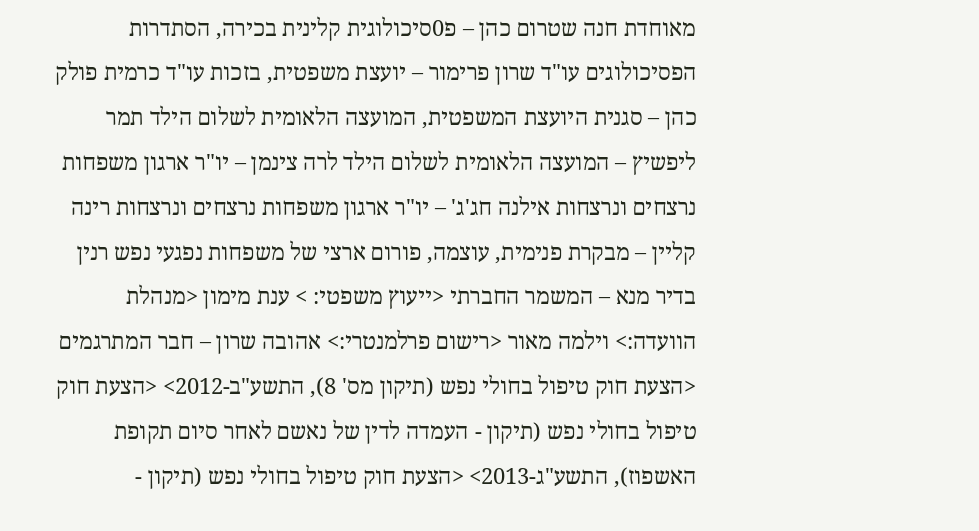מאוחדת חנה שטרום כהן – פ0סיכולוגית קלינית בכירה, הסתדרות הפסיכולוגים עו"ד שרון פרימור – יועצת משפטית, בזכות עו"ד כרמית פולק כהן – סגנית היועצת המשפטית, המועצה הלאומית לשלום הילד תמר ליפשיץ – המועצה הלאומית לשלום הילד לרה צינמן – יו"ר ארגון משפחות נרצחים ונרצחות אילנה חג'ג' – יו"ר ארגון משפחות נרצחים ונרצחות רינה קליין – מבקרת פנימית, עוצמה, פורום ארצי של משפחות נפגעי נפש רנין בדיר מנא – המשמר החברתי <ייעוץ משפטי: > ענת מימון <מנהלת הוועדה:> וילמה מאור <רישום פרלמנטרי:> אהובה שרון – חבר המתרגמים <הצעת חוק טיפול בחולי נפש (תיקון מס' 8), התשע"ב-2012> <הצעת חוק טיפול בחולי נפש (תיקון - העמדה לדין של נאשם לאחר סיום תקופת האשפוז), התשע"ג-2013> <הצעת חוק טיפול בחולי נפש (תיקון -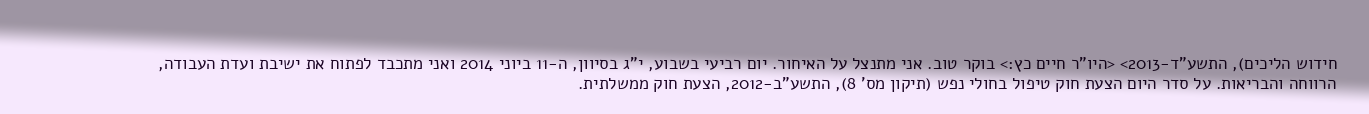חידוש הליכים), התשע"ד-2013> <היו"ר חיים כץ:> בוקר טוב. אני מתנצל על האיחור. יום רביעי בשבוע, י"ג בסיוון, ה-11 ביוני 2014 ואני מתכבד לפתוח את ישיבת ועדת העבודה, הרווחה והבריאות. על סדר היום הצעת חוק טיפול בחולי נפש (תיקון מס' 8), התשע"ב-2012, הצעת חוק ממשלתית.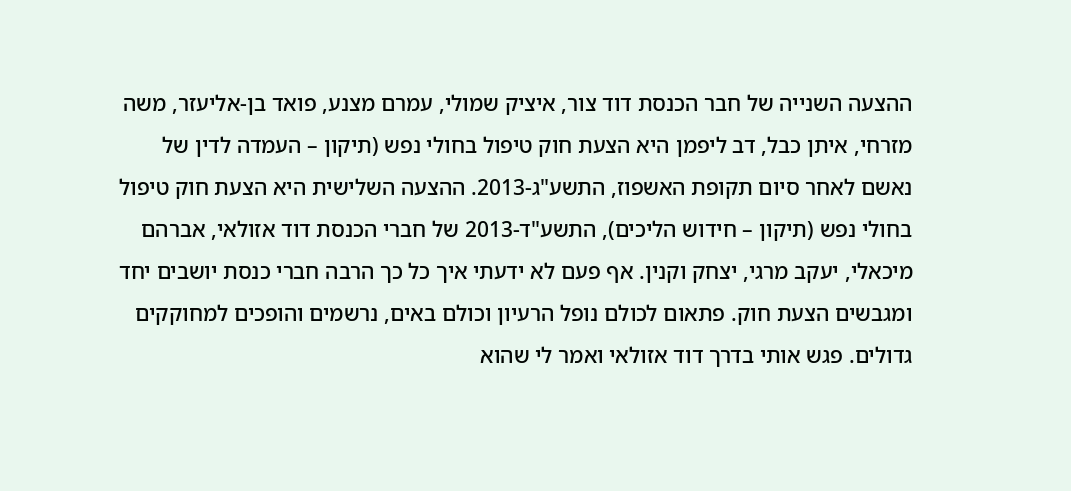ההצעה השנייה של חבר הכנסת דוד צור, איציק שמולי, עמרם מצנע, פואד בן-אליעזר, משה מזרחי, איתן כבל, דב ליפמן היא הצעת חוק טיפול בחולי נפש (תיקון – העמדה לדין של נאשם לאחר סיום תקופת האשפוז, התשע"ג-2013. ההצעה השלישית היא הצעת חוק טיפול בחולי נפש (תיקון – חידוש הליכים), התשע"ד-2013 של חברי הכנסת דוד אזולאי, אברהם מיכאלי, יעקב מרגי, יצחק וקנין. אף פעם לא ידעתי איך כל כך הרבה חברי כנסת יושבים יחד ומגבשים הצעת חוק. פתאום לכולם נופל הרעיון וכולם באים, נרשמים והופכים למחוקקים גדולים. פגש אותי בדרך דוד אזולאי ואמר לי שהוא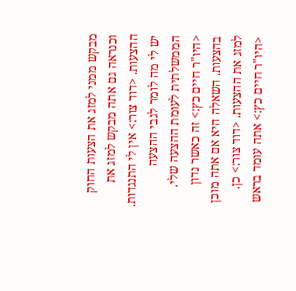מבקש ממני למזג את הצעות החוק וכנראה גם אתה מבקש למזג את ההצעות. <דוד צור:> אין לי התנגדות. יש לי מה לומר לגבי ההצעה הממשלתית לעומת ההצעה שלי. <היו"ר חיים כץ:> זה כאשר נדון בהצעות. השאלה היא אם אתה מוכן למזג את ההצעות. <דוד צור:> כן. <היו"ר חיים כץ:> אתה עומד בראש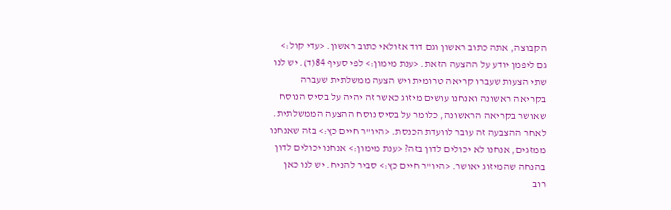הקבוצה, אתה כתוב ראשון וגם דוד אזולאי כתוב ראשון. <עדי קול:> גם ליפמן יודע על ההצעה הזאת. <ענת מימון:> לפי סעיף 84(ד). יש לנו שתי הצעות שעברו קריאה טרומית ויש הצעה ממשלתית שעברה בקריאה ראשונה ואנחנו עושים מיזוג כאשר זה יהיה על בסיס הנוסח שאושר בקריאה הראשונה, כלומר על בסיס נוסח ההצעה הממשלתית. לאחר ההצבעה זה עובר לוועדת הכנסת. <היו"ר חיים כץ:> בזה שאנחנו ממזגים, אנחנו לא יכולים לדון בזה? <ענת מימון:> אנחנו יכולים לדון בהנחה שהמיזוג יאושר. <היו"ר חיים כץ:> סביר להניח. יש לנו כאן רוב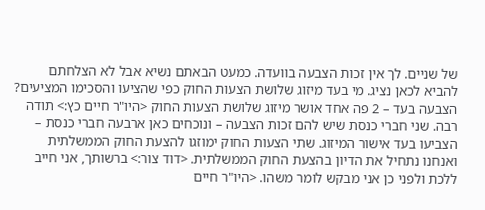של שניים. לך אין זכות הצבעה בוועדה. כמעט הבאתם נשיא אבל לא הצלחתם להביא לכאן נציג. מי בעד מיזוג שלושת הצעות החוק כפי שהציעו והסכימו המציעים? הצבעה בעד – 2 פה אחד אושר מיזוג שלושת הצעות החוק <היו"ר חיים כץ:> תודה רבה. שני חברי כנסת שיש להם זכות הצבעה – ונוכחים כאן ארבעה חברי כנסת – הצביעו בעד אישור המיזוג. שתי הצעות החוק ימוזגו להצעת החוק הממשלתית ואנחנו נתחיל את הדיון בהצעת החוק הממשלתית. <דוד צור:> ברשותך, אני חייב ללכת ולפני כן אני מבקש לומר משהו. <היו"ר חיים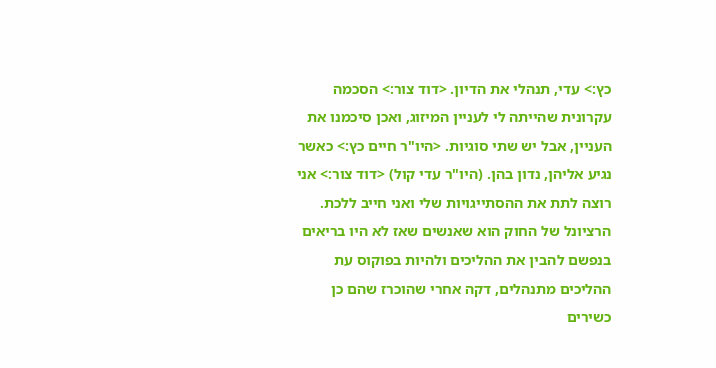כץ:> עדי, תנהלי את הדיון. <דוד צור:> הסכמה עקרונית שהייתה לי לעניין המיזוג, ואכן סיכמנו את העניין, אבל יש שתי סוגיות. <היו"ר חיים כץ:> כאשר נגיע אליהן, נדון בהן. (היו"ר עדי קול) <דוד צור:> אני רוצה לתת את ההסתייגויות שלי ואני חייב ללכת. הרציונל של החוק הוא שאנשים שאז לא היו בריאים בנפשם להבין את ההליכים ולהיות בפוקוס עת ההליכים מתנהלים, דקה אחרי שהוכרז שהם כן כשירים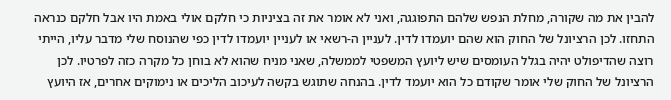להבין את מה שקורה, מחלת הנפש שלהם התפוגגה, ואני לא אומר את זה בציניות כי חלקם אולי באמת היו אבל חלקם כנראה התחזו. לכן הרציונל של החוק הוא שהם יועמדו לדין. לעניין ה-רשאי או לעניין יועמדו לדין כפי שהנוסח שלי מדבר עליו, הייתי רוצה שהדיפולט יהיה בגלל העומסים שיש ליועץ המשפטי לממשלה, שאני מניח שהוא לא בוחן כל מקרה כזה לפרטיו. לכן הרציונל של החוק שלי אומר שקודם כל הוא יועמד לדין. בהנחה שתוגש בקשה לעיכוב הליכים או נימוקים אחרים, אז היועץ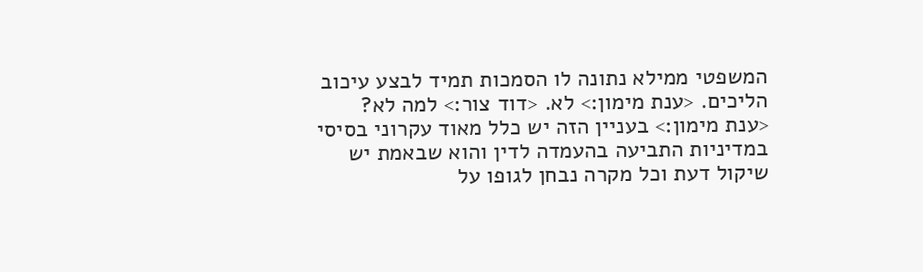המשפטי ממילא נתונה לו הסמכות תמיד לבצע עיכוב הליכים. <ענת מימון:> לא. <דוד צור:> למה לא? <ענת מימון:> בעניין הזה יש כלל מאוד עקרוני בסיסי במדיניות התביעה בהעמדה לדין והוא שבאמת יש שיקול דעת וכל מקרה נבחן לגופו על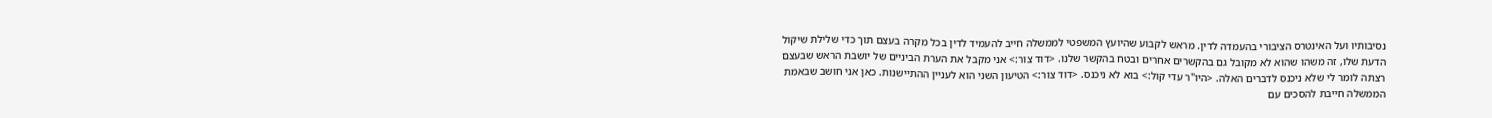נסיבותיו ועל האינטרס הציבורי בהעמדה לדין. מראש לקבוע שהיועץ המשפטי לממשלה חייב להעמיד לדין בכל מקרה בעצם תוך כדי שלילת שיקול הדעת שלו, זה משהו שהוא לא מקובל גם בהקשרים אחרים ובטח בהקשר שלנו. <דוד צור:> אני מקבל את הערת הביניים של יושבת הראש שבעצם רצתה לומר לי שלא ניכנס לדברים האלה. <היו"ר עדי קול:> בוא לא ניכנס. <דוד צור:> הטיעון השני הוא לעניין ההתיישנות. כאן אני חושב שבאמת הממשלה חייבת להסכים עם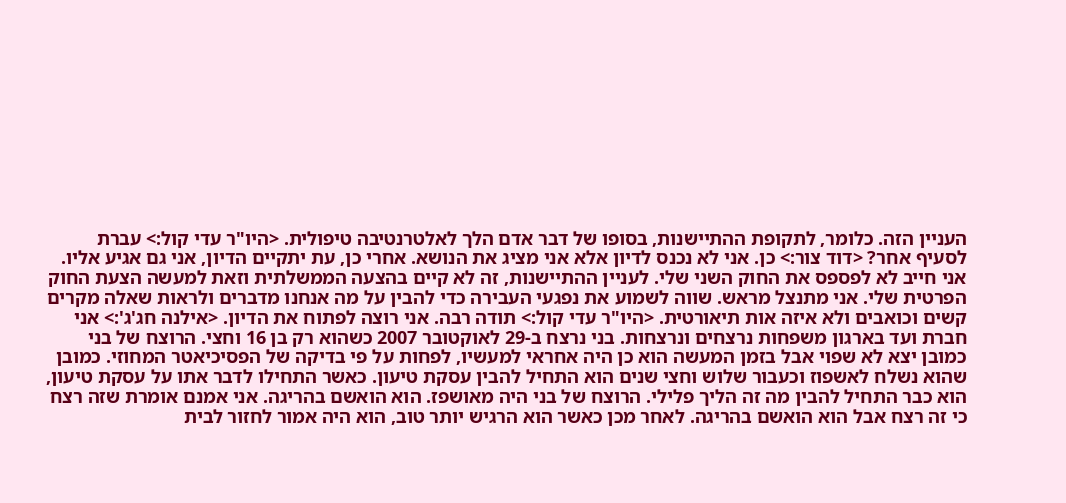העניין הזה. כלומר, לתקופת ההתיישנות, בסופו של דבר אדם הלך לאלטרנטיבה טיפולית. <היו"ר עדי קול:> עברת לסעיף אחר? <דוד צור:> כן. אני לא נכנס לדיון אלא אני מציג את הנושא. אחרי כן, עת יתקיים הדיון, אני גם אגיע אליו. אני חייב לא לפספס את החוק השני שלי. לעניין ההתיישנות, זה לא קיים בהצעה הממשלתית וזאת למעשה הצעת החוק הפרטית שלי. אני מתנצל מראש. שווה לשמוע את נפגעי העבירה כדי להבין על מה אנחנו מדברים ולראות שאלה מקרים קשים וכואבים ולא איזה אות תיאורטית. <היו"ר עדי קול:> תודה רבה. אני רוצה לפתוח את הדיון. <אילנה חג'ג':> אני חברת ועד בארגון משפחות נרצחים ונרצחות. בני נרצח ב-29 לאוקטובר 2007 כשהוא רק בן 16 וחצי. הרוצח של בני כמובן יצא לא שפוי אבל בזמן המעשה הוא כן היה אחראי למעשיו, לפחות על פי בדיקה של הפסיכיאטר המחוזי. כמובן שהוא נשלח לאשפוז וכעבור שלוש וחצי שנים הוא התחיל להבין עסקת טיעון. כאשר התחילו לדבר אתו על עסקת טיעון, הוא כבר התחיל להבין מה זה הליך פלילי. הרוצח של בני היה מאושפז. הוא הואשם בהריגה. אני אמנם אומרת שזה רצח כי זה רצח אבל הוא הואשם בהריגה. לאחר מכן כאשר הוא הרגיש יותר טוב, הוא היה אמור לחזור לבית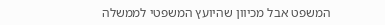המשפט אבל מכיוון שהיועץ המשפטי לממשלה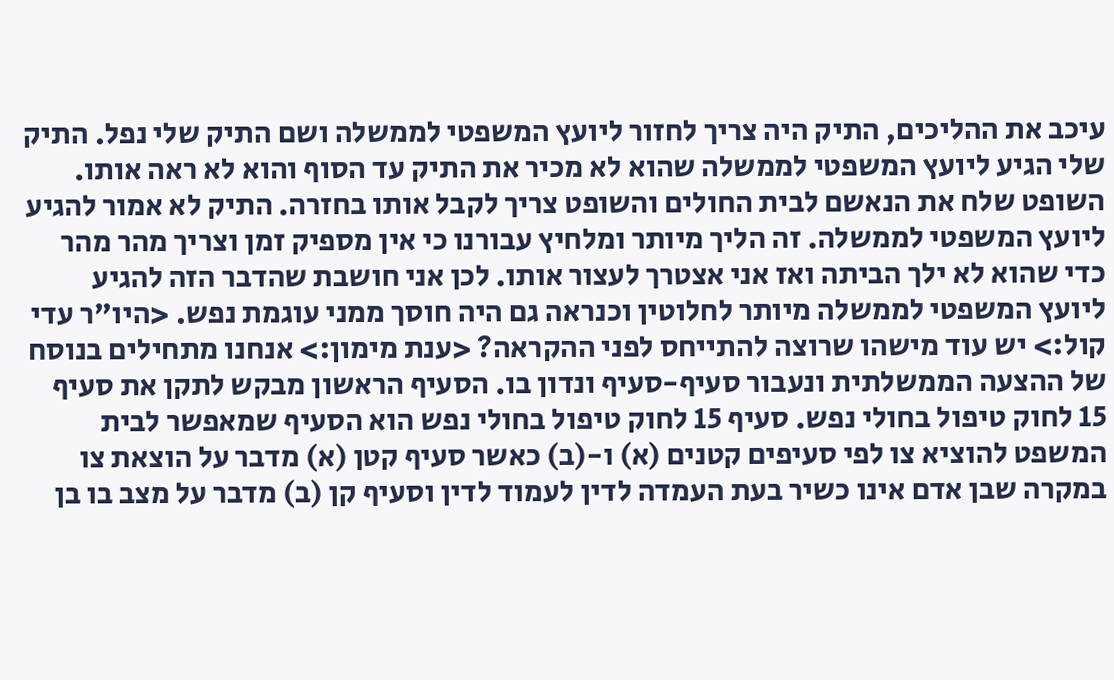עיכב את ההליכים, התיק היה צריך לחזור ליועץ המשפטי לממשלה ושם התיק שלי נפל. התיק שלי הגיע ליועץ המשפטי לממשלה שהוא לא מכיר את התיק עד הסוף והוא לא ראה אותו. השופט שלח את הנאשם לבית החולים והשופט צריך לקבל אותו בחזרה. התיק לא אמור להגיע ליועץ המשפטי לממשלה. זה הליך מיותר ומלחיץ עבורנו כי אין מספיק זמן וצריך מהר מהר כדי שהוא לא ילך הביתה ואז אני אצטרך לעצור אותו. לכן אני חושבת שהדבר הזה להגיע ליועץ המשפטי לממשלה מיותר לחלוטין וכנראה גם היה חוסך ממני עוגמת נפש. <היו"ר עדי קול:> יש עוד מישהו שרוצה להתייחס לפני ההקראה? <ענת מימון:> אנחנו מתחילים בנוסח של ההצעה הממשלתית ונעבור סעיף-סעיף ונדון בו. הסעיף הראשון מבקש לתקן את סעיף 15 לחוק טיפול בחולי נפש. סעיף 15 לחוק טיפול בחולי נפש הוא הסעיף שמאפשר לבית המשפט להוציא צו לפי סעיפים קטנים (א) ו-(ב) כאשר סעיף קטן (א) מדבר על הוצאת צו במקרה שבן אדם אינו כשיר בעת העמדה לדין לעמוד לדין וסעיף קן (ב) מדבר על מצב בו בן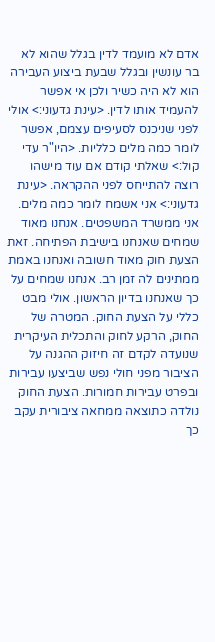אדם לא מועמד לדין בגלל שהוא לא בר עונשין ובגלל שבעת ביצוע העבירה הוא לא היה כשיר ולכן אי אפשר להעמיד אותו לדין. <עינת גדעוני:> אולי לפני שניכנס לסעיפים עצמם, אפשר לומר כמה מלים כלליות. <היו"ר עדי קול:> שאלתי קודם אם עוד מישהו רוצה להתייחס לפני ההקראה. <עינת גדעוני:> אני אשמח לומר כמה מלים. אני ממשרד המשפטים. אנחנו מאוד שמחים שאנחנו בישיבת הפתיחה. זאת הצעת חוק מאוד חשובה ואנחנו באמת ממתינים לה זמן רב. אנחנו שמחים על כך שאנחנו בדיון הראשון. אולי מבט כללי על הצעת החוק. המטרה של החוק, הרקע לחוק והתכלית העיקרית שנועדה לקדם זה חיזוק ההגנה על הציבור מפני חולי נפש שביצעו עבירות ובפרט עבירות חמורות. הצעת החוק נולדה כתוצאה ממחאה ציבורית עקב כך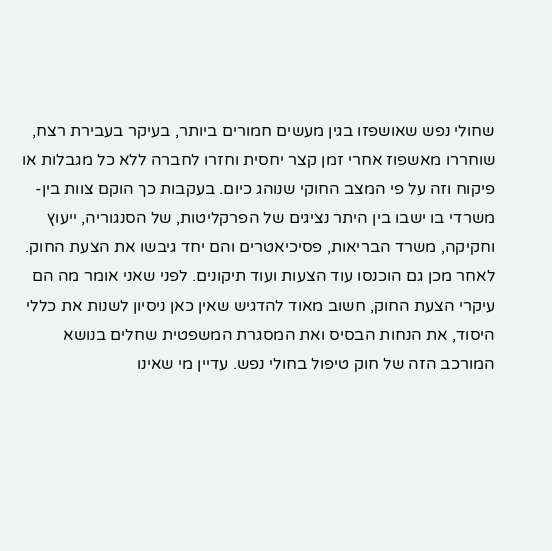שחולי נפש שאושפזו בגין מעשים חמורים ביותר, בעיקר בעבירת רצח, שוחררו מאשפוז אחרי זמן קצר יחסית וחזרו לחברה ללא כל מגבלות או פיקוח וזה על פי המצב החוקי שנוהג כיום. בעקבות כך הוקם צוות בין-משרדי בו ישבו בין היתר נציגים של הפרקליטות, של הסנגוריה, ייעוץ וחקיקה, משרד הבריאות, פסיכיאטרים והם יחד גיבשו את הצעת החוק. לאחר מכן גם הוכנסו עוד הצעות ועוד תיקונים. לפני שאני אומר מה הם עיקרי הצעת החוק, חשוב מאוד להדגיש שאין כאן ניסיון לשנות את כללי היסוד, את הנחות הבסיס ואת המסגרת המשפטית שחלים בנושא המורכב הזה של חוק טיפול בחולי נפש. עדיין מי שאינו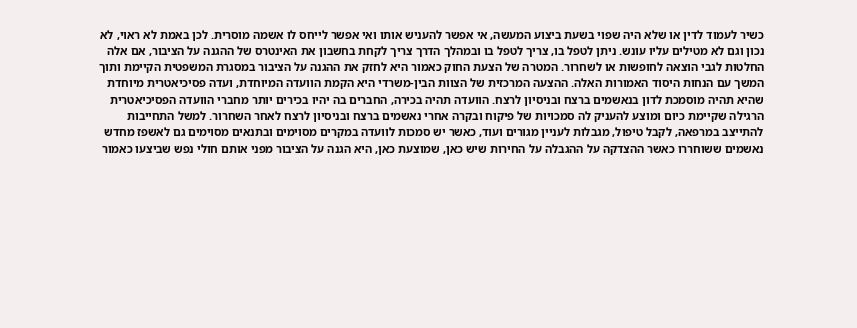כשיר לעמוד לדין או שלא היה שפוי בשעת ביצוע המעשה, אי אפשר להעניש אותו ואי אפשר לייחס לו אשמה מוסרית. לכן באמת לא ראוי, לא נכון וגם לא מטילים עליו עונש. ניתן לטפל בו, צריך לטפל בו ובמהלך הדרך צריך לקחת בחשבון את האינטרס של ההגנה על הציבור, אם אלה החלטות לגבי הוצאה לחופשות או לשחרור. המטרה של הצעת החוק כאמור היא לחזק את ההגנה על הציבור במסגרת המשפטית הקיימת ותוך המשך עם הנחות היסוד האמורות האלה. ההצעה המרכזית של הצוות הבין-משרדי היא הקמת הוועדה המיוחדת, ועדה פסיכיאטרית מיוחדת שהיא תהיה מוסמכת לדון בנאשמים ברצח ובניסיון לרצח. הוועדה תהיה בכירה, החברים בה יהיו בכירים יותר מחברי הוועדה הפסיכיאטרית הרגילה שקיימת כיום ומוצע להעניק לה סמכויות של פיקוח ובקרה אחרי נאשמים ברצח ובניסיון לרצח לאחר השחרור. למשל התחייבות להתייצב במרפאה, לקבל טיפול, מגבלות לעניין מגורים ועוד, כאשר יש סמכות לוועדה במקרים מסוימים ובתנאים מסוימים גם לאשפז מחדש נאשמים ששוחררו כאשר ההצדקה על ההגבלה על החירות שיש כאן, שמוצעת כאן, היא הגנה על הציבור מפני אותם חולי נפש שביצעו כאמור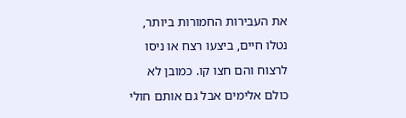את העבירות החמורות ביותר, נטלו חיים, ביצעו רצח או ניסו לרצוח והם חצו קו. כמובן לא כולם אלימים אבל גם אותם חולי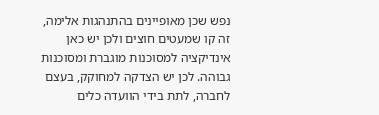נפש שכן מאופיינים בהתנהגות אלימה, זה קו שמעטים חוצים ולכן יש כאן אינדיקציה למסוכנות מוגברת ומסוכנות גבוהה. לכן יש הצדקה למחוקק, בעצם לחברה, לתת בידי הוועדה כלים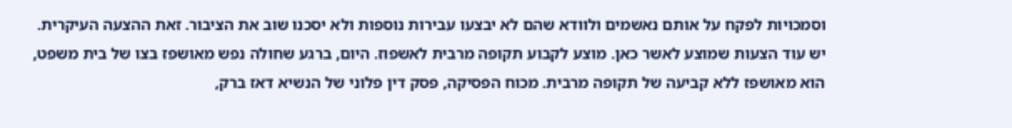וסמכויות לפקח על אותם נאשמים ולוודא שהם לא יבצעו עבירות נוספות ולא יסכנו שוב את הציבור. זאת ההצעה העיקרית. יש עוד הצעות שמוצע לאשר כאן. מוצע לקבוע תקופה מרבית לאשפוז. היום, ברגע שחולה נפש מאושפז בצו של בית משפט, הוא מאושפז ללא קביעה של תקופה מרבית. מכוח הפסיקה, פסק דין פלוני של הנשיא דאז ברק,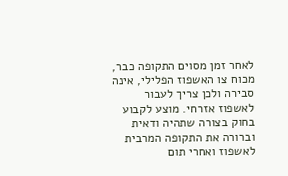לאחר זמן מסוים התקופה כבר, מכוח צו האשפוז הפלילי, אינה סבירה ולכן צריך לעבור לאשפוז אזרחי. מוצע לקבוע בחוק בצורה שתהיה ודאית וברורה את התקופה המרבית לאשפוז ואחרי תום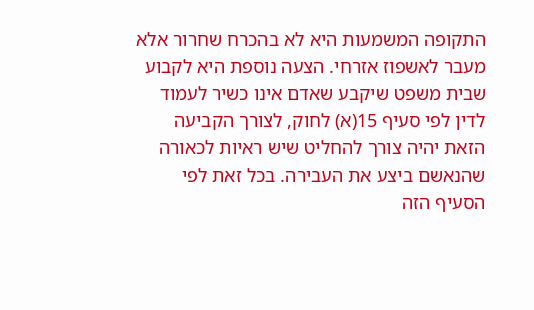התקופה המשמעות היא לא בהכרח שחרור אלא מעבר לאשפוז אזרחי. הצעה נוספת היא לקבוע שבית משפט שיקבע שאדם אינו כשיר לעמוד לדין לפי סעיף 15(א) לחוק, לצורך הקביעה הזאת יהיה צורך להחליט שיש ראיות לכאורה שהנאשם ביצע את העבירה. בכל זאת לפי הסעיף הזה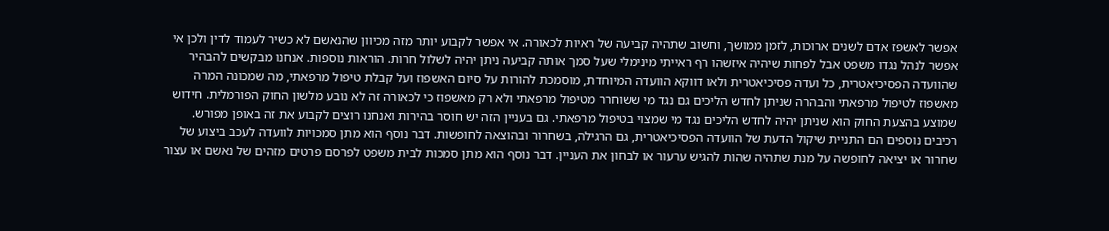אפשר לאשפז אדם לשנים ארוכות, לזמן ממושך, וחשוב שתהיה קביעה של ראיות לכאורה. אי אפשר לקבוע יותר מזה מכיוון שהנאשם לא כשיר לעמוד לדין ולכן אי אפשר לנהל נגדו משפט אבל לפחות שיהיה איזשהו רף ראייתי מינימלי שעל סמך אותה קביעה ניתן יהיה לשלול חרות. הוראות נוספות. אנחנו מבקשים להבהיר שהוועדה הפסיכיאטרית, כל ועדה פסיכיאטרית ולאו דווקא הוועדה המיוחדת, מוסמכת להורות על סיום האשפוז ועל קבלת טיפול מרפאתי, מה שמכונה המרה מאשפוז לטיפול מרפאתי והבהרה שניתן לחדש הליכים גם נגד מי ששוחרר מטיפול מרפאתי ולא רק מאשפוז כי לכאורה זה לא נובע מלשון החוק הפורמלית. חידוש שמוצע בהצעת החוק הוא שניתן יהיה לחדש הליכים נגד מי שמצוי בטיפול מרפאתי. גם בעניין הזה יש חוסר בהירות ואנחנו רוצים לקבוע את זה באופן מפורש. רכיבים נוספים הם התניית שיקול הדעת של הוועדה הפסיכיאטרית, גם הרגילה, בשחרור ובהוצאה לחופשות. דבר נוסף הוא מתן סמכויות לוועדה לעכב ביצוע של שחרור או יציאה לחופשה על מנת שתהיה שהות להגיש ערעור או לבחון את העניין. דבר נוסף הוא מתן סמכות לבית משפט לפרסם פרטים מזהים של נאשם או עצור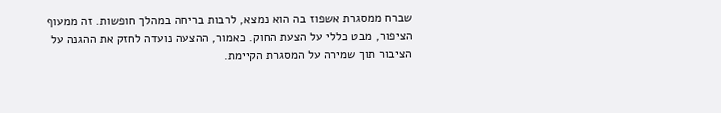שברח ממסגרת אשפוז בה הוא נמצא, לרבות בריחה במהלך חופשות. זה ממעוף הציפור, מבט כללי על הצעת החוק. כאמור, ההצעה נועדה לחזק את ההגנה על הציבור תוך שמירה על המסגרת הקיימת.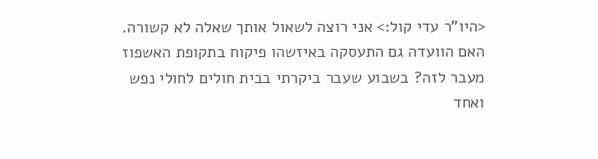<היו"ר עדי קול:> אני רוצה לשאול אותך שאלה לא קשורה. האם הוועדה גם התעסקה באיזשהו פיקוח בתקופת האשפוז מעבר לזה? בשבוע שעבר ביקרתי בבית חולים לחולי נפש ואחד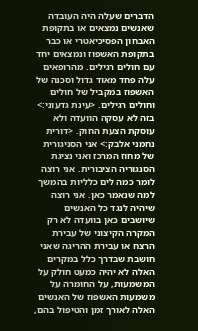הדברים שעלה היה העובדה שאנשים נמצאים או בתקופת האבחון הפסיכיאטרי או כבר בתקופת האשפוז ונמצאים יחד עם חולים רגילים. מהרופאים עלה פחד מאוד גדול וסכנה של האשפוז במקביל של חולים וחולים רגילים. <עינת גדעוני:> בזה לא עסקה הוועדה ולא עוסקת הצעת החוק. <דורית נחמני אלבק:> אני הסניגורית של מחוז המרכז ואני נציגת הסנגוריה הציבורית. אני רוצה לומר כמה לים כלליות בהמשך למה שנאמר כאן. אני רוצה שיהיה לנגד כל האנשים שיושבים כאן בוועדה לא רק המקרה הקיצוני של עבירת הרצח או עבירת ההריגה שאני חושבת שבדרך כלל במקרים האלה לא יהיה כמעט חולק על המשמעות, על החומרה על משמעות האשפוז של האנשים האלה לאורך זמן והטיפול בהם,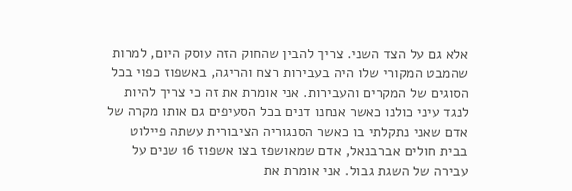אלא גם על הצד השני. צריך להבין שהחוק הזה עוסק היום, למרות שהמבט המקורי שלו היה בעבירות רצח והריגה, באשפוז כפוי בכל הסוגים של המקרים והעבירות. אני אומרת את זה כי צריך להיות לנגד עיני כולנו כאשר אנחנו דנים בכל הסעיפים גם אותו מקרה של אדם שאני נתקלתי בו כאשר הסנגוריה הציבורית עשתה פיילוט בבית חולים אברבנאל, אדם שמאושפז בצו אשפוז 16 שנים על עבירה של השגת גבול. אני אומרת את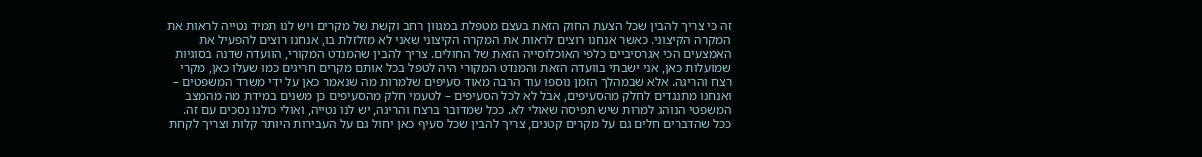זה כי צריך להבין שכל הצעת החוק הזאת בעצם מטפלת במגוון רחב וקשת של מקרים ויש לנו תמיד נטייה לראות את המקרה הקיצוני. כאשר אנחנו רוצים לראות את המקרה הקיצוני שאני לא מזלזלת בו, אנחנו רוצים להפעיל את האמצעים הכי אגרסיביים כלפי האוכלוסייה הזאת של החולים. צריך להבין שהמנדט המקורי, הוועדה שדנה בסוגיות שמועלות כאן, אני ישבתי בוועדה הזאת והמנדט המקורי היה לטפל בכל אותם מקרים חריגים כמו שעלו כאן, מקרי רצח והריגה. אלא שבמהלך הזמן נוספו עוד הרבה מאוד סעיפים שלמרות מה שנאמר כאן על ידי משרד המשפטים – ואנחנו מתנגדים לחלק מהסעיפים, אבל לא לכל הסעיפים – לטעמי חלק מהסעיפים כן משנים במידת מה מהמצב המשפטי הנוהג למרות שיש תפיסה שאולי לא. ככל שמדובר ברצח והריגה, יש לנו נטייה, ואולי כולנו נסכים עם זה. ככל שהדברים חלים גם על מקרים קטנים, צריך להבין שכל סעיף כאן יחול גם על העבירות היותר קלות וצריך לקחת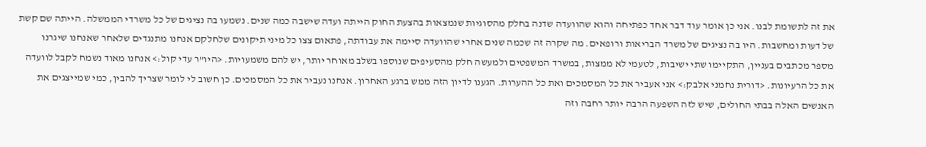את זה לתשומת לבנו. אני כן אומר עוד דבר אחד כפתיחה והוא שהוועדה שדנה בחלק מהסוגיות שנמצאות בהצעת החוק הייתה ועדה שישבה כמה שנים. נשמעו בה נציגים של כל משרדי הממשלה. הייתה שם קשת של דעות ומחשבות. היו בה נציגים של משרד הבריאות ורופאים. מה שקרה זה שכמה שנים אחרי שהוועדה סיימה את עבודתה, פתאום צצו כל מיני תיקונים שלחלקם אנחנו מתנגדים שלאחר שאנחנו שיגרנו מספר מכתבים בעניין, התקיימו שתי ישיבות, לטעמי לא ממצות, במשרד המשפטים ולמעשה חלק מהסעיפים שנוספו בשלב מאוחר יותר, יש להם משמעויות. <היו"ר עדי קול:> אנחנו מאוד נשמח לקבל לוועדה את כל הרעיונות. <דורית נחמני אלבק:> אני אעביר את כל המסמכים ואת כל ההערות. הגענו לדיון הזה ממש ברגע האחרון. אנחנו נעביר את כל המסמכים. כן חשוב לי לומר שצריך להבין, כמי שמייצגים את האנשים האלה בבתי החולים, שיש לזה השפעה הרבה יותר רחבה וזה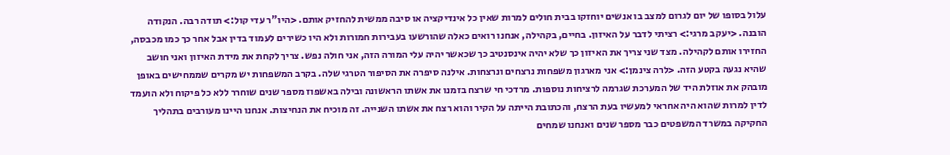עלול בסופו של יום לגרום למצב בו אנשים יוחזקו בבית חולים למרות שאין כל אינדיקציה או סיבה ממשית להחזיק אותם. <היו"ר עדי קול:> תודה רבה. הנקודה הובנה. <יעקב מרגי:> רציתי לדבר על האיזון. בחיים, בקהילה, אנחנו רואים כאלה שהורשעו בעבירות חמורות ולא היו כשירים לעמוד בדין אבל אחר כך כמו מכבסה, החזירו אותם לקהילה. מצד שני צריך את האיזון כך שלא יהיה אינסנטיב כך שכאשר יהיה עלי המורה הזה, אני חולה נפש. צריך לקחת את מידת האיזון ואני חושב שהיא נגעה בקטע הזה. <לרה צינמן:> אני מארגון משפחות נרצחים ונרצחות. אילנה סיפרה את הסיפור הטרגי שלה. בקרב המשפחות יש מקרים שממחישים באופן מובהק את אוזלת היד של המערכת שגרמה לרציחות נוספות. מרדכי חי שרצח בזמנו את אשתו הראשונה ובילה באשפוז מספר שנים שוחרר ללא כל פיקוח ולא הועמד לדין למרות שהוא היה אחראי למעשיו בעת הרצח, והכתובת הייתה על הקיר והוא רצח את אשתו השנייה. זה מוכיח את הנחיצות. אנחנו היינו מעורבים בתהליך החקיקה במשרד המשפטים כבר מספר שנים ואנחנו שמחים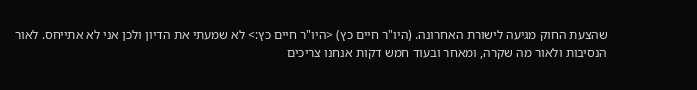שהצעת החוק מגיעה לישורת האחרונה. (היו"ר חיים כץ) <היו"ר חיים כץ:> לא שמעתי את הדיון ולכן אני לא אתייחס. לאור הנסיבות ולאור מה שקרה, ומאחר ובעוד חמש דקות אנחנו צריכים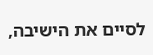לסיים את הישיבה,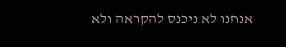אנחנו לא ניכנס להקראה ולא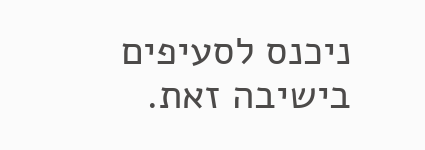ניכנס לסעיפים בישיבה זאת.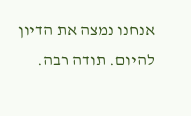אנחנו נמצה את הדיון להיום. תודה רבה.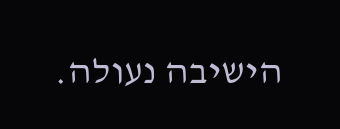הישיבה נעולה.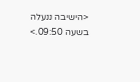<הישיבה ננעלה בשעה 09:50.>